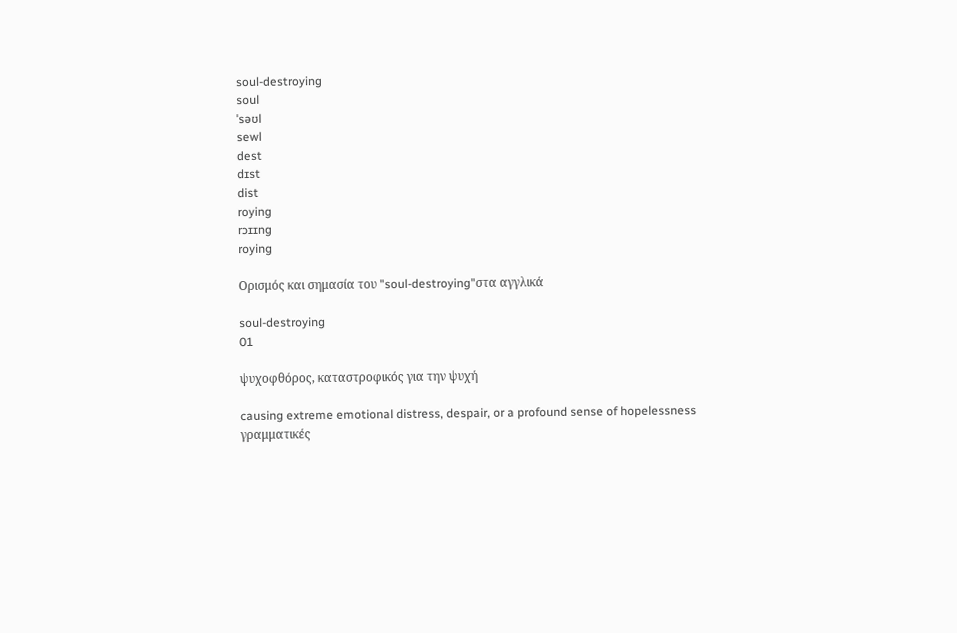soul-destroying
soul
ˈsəʊl
sewl
dest
dɪst
dist
roying
rɔɪɪng
roying

Ορισμός και σημασία του "soul-destroying"στα αγγλικά

soul-destroying
01

ψυχοφθόρος, καταστροφικός για την ψυχή

causing extreme emotional distress, despair, or a profound sense of hopelessness
γραμματικές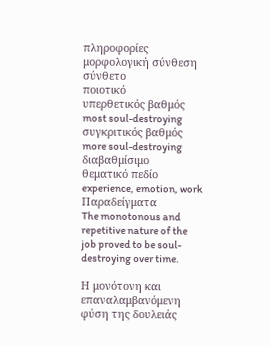πληροφορίες
μορφολογική σύνθεση
σύνθετο
ποιοτικό
υπερθετικός βαθμός
most soul-destroying
συγκριτικός βαθμός
more soul-destroying
διαβαθμίσιμο
θεματικό πεδίο
experience, emotion, work
Παραδείγματα
The monotonous and repetitive nature of the job proved to be soul-destroying over time.

Η μονότονη και επαναλαμβανόμενη φύση της δουλειάς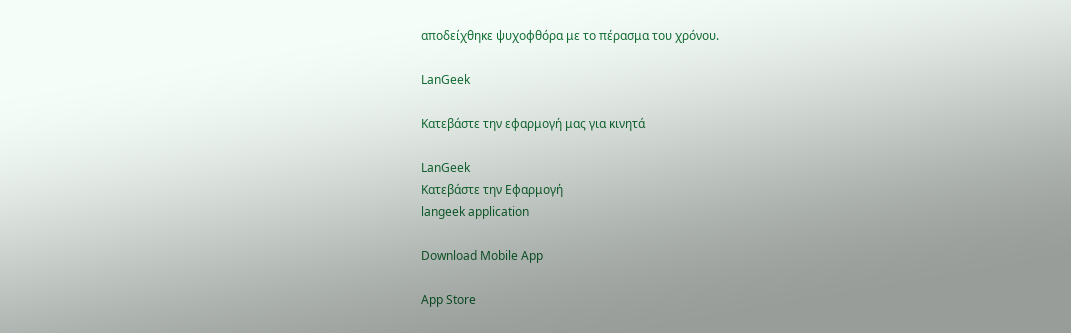αποδείχθηκε ψυχοφθόρα με το πέρασμα του χρόνου.

LanGeek

Κατεβάστε την εφαρμογή μας για κινητά

LanGeek
Κατεβάστε την Εφαρμογή
langeek application

Download Mobile App

App Store